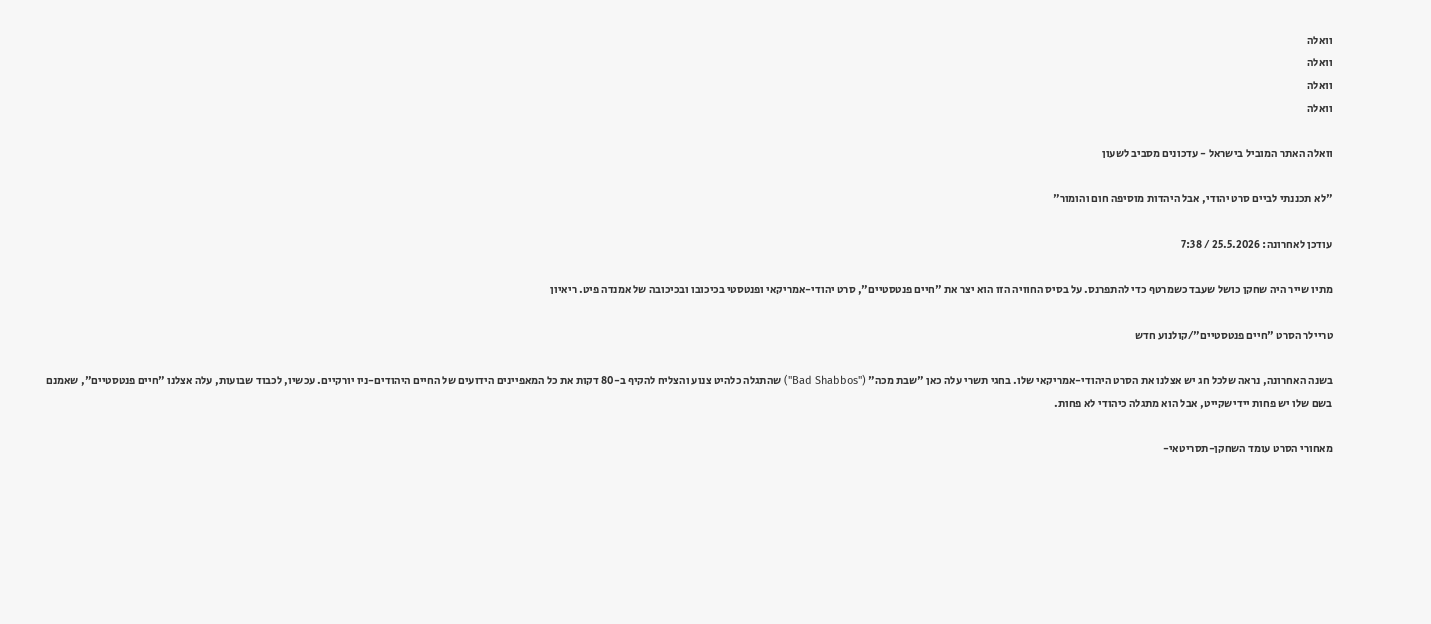וואלה
וואלה
וואלה
וואלה

וואלה האתר המוביל בישראל - עדכונים מסביב לשעון

"לא תכננתי לביים סרט יהודי, אבל היהדות מוסיפה חום והומור"

עודכן לאחרונה: 25.5.2026 / 7:38

מתיו שייר היה שחקן כושל שעבד כשמרטף כדי להתפרנס. על בסיס החוויה הזו הוא יצר את "חיים פנטסטיים", סרט יהודי-אמריקאי ופנטסטי בכיכובו ובכיכובה של אמנדה פיט. ריאיון

טריילר הסרט "חיים פנטסטיים"/קולנוע חדש

בשנה האחרונה, נראה שלכל חג יש אצלנו את הסרט היהודי-אמריקאי שלו. בחגי תשרי עלה כאן "שבת מכה" ("Bad Shabbos") שהתגלה כלהיט צנוע והצליח להקיף ב-80 דקות את כל המאפיינים הידועים של החיים היהודים-ניו יורקיים. עכשיו, לכבוד שבועות, עלה אצלנו "חיים פנטסטיים", שאמנם בשם שלו יש פחות יידישקייט, אבל הוא מתגלה כיהודי לא פחות.

מאחורי הסרט עומד השחקן-תסריטאי-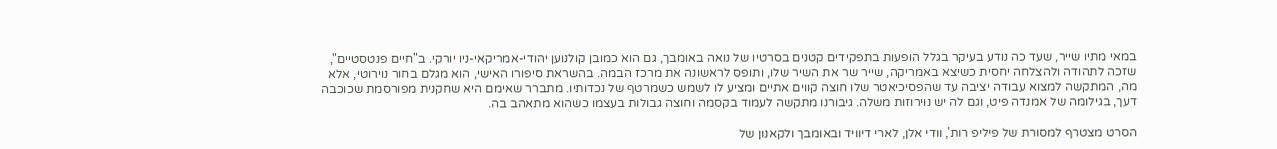במאי מתיו שייר, שעד כה נודע בעיקר בגלל הופעות בתפקידים קטנים בסרטיו של נואה באומבך, גם הוא כמובן קולנוען יהודי-אמריקאי-ניו יורקי. ב"חיים פנטסטיים", שזכה לתהודה ולהצלחה יחסית כשיצא באמריקה, שייר שר את השיר שלו, ותופס לראשונה את מרכז הבמה. בהשראת סיפורו האישי, הוא מגלם בחור נוירוטי, אלא מה, המתקשה למצוא עבודה יציבה עד שהפסיכיאטר שלו חוצה קווים אתיים ומציע לו לשמש כשמרטף של נכדותיו. מתברר שאימם היא שחקנית מפורסמת שכוכבה דעך, בגילומה של אמנדה פיט, וגם לה יש נוירוזות משלה. גיבורנו מתקשה לעמוד בקסמה וחוצה גבולות בעצמו כשהוא מתאהב בה.

הסרט מצטרף למסורת של פיליפ רות', וודי אלן, לארי דיוויד ובאומבך ולקאנון של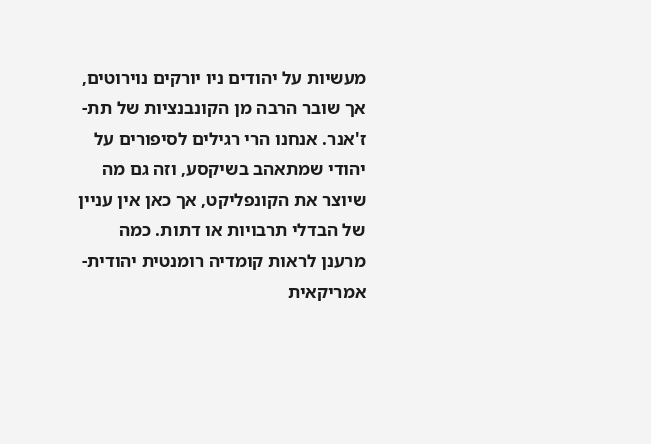מעשיות על יהודים ניו יורקים נוירוטים, אך שובר הרבה מן הקונבנציות של תת-ז'אנר. אנחנו הרי רגילים לסיפורים על יהודי שמתאהב בשיקסע, וזה גם מה שיוצר את הקונפליקט, אך כאן אין עניין של הבדלי תרבויות או דתות. כמה מרענן לראות קומדיה רומנטית יהודית-אמריקאית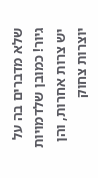שלא מדברים בה על גיור! כמובן שלדמויות יש צרות אחרות, והן יוצרות צחוק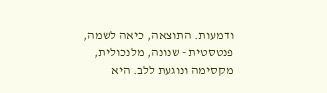ודמעות. התוצאה, כיאה לשמה, פנטסטית - שנונה, מלנכולית, מקסימה ונוגעת ללב. היא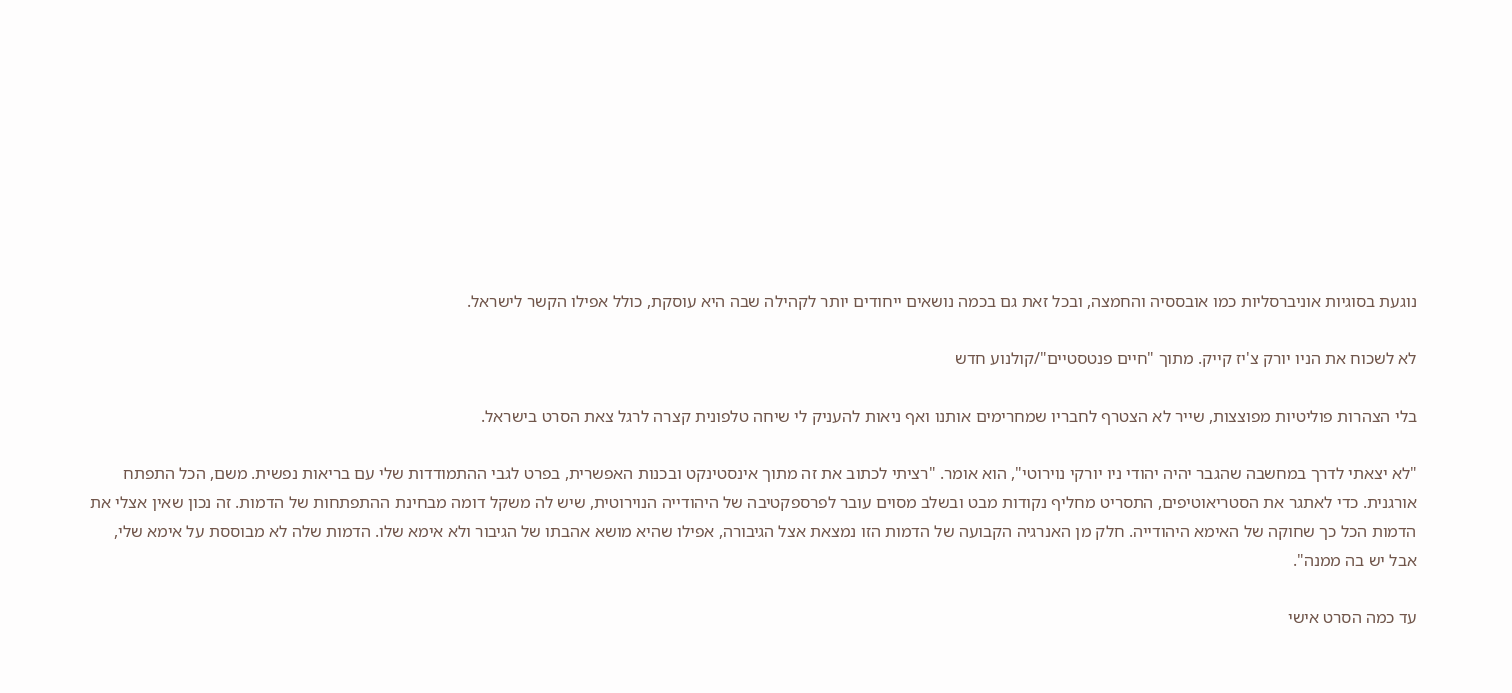נוגעת בסוגיות אוניברסליות כמו אובססיה והחמצה, ובכל זאת גם בכמה נושאים ייחודים יותר לקהילה שבה היא עוסקת, כולל אפילו הקשר לישראל.

לא לשכוח את הניו יורק צ'יז קייק. מתוך "חיים פנטסטיים"/קולנוע חדש

בלי הצהרות פוליטיות מפוצצות, שייר לא הצטרף לחבריו שמחרימים אותנו ואף ניאות להעניק לי שיחה טלפונית קצרה לרגל צאת הסרט בישראל.

"לא יצאתי לדרך במחשבה שהגבר יהיה יהודי ניו יורקי נוירוטי", הוא אומר. "רציתי לכתוב את זה מתוך אינסטינקט ובכנות האפשרית, בפרט לגבי ההתמודדות שלי עם בריאות נפשית. משם, הכל התפתח אורגנית. כדי לאתגר את הסטריאוטיפים, התסריט מחליף נקודות מבט ובשלב מסוים עובר לפרספקטיבה של היהודייה הנוירוטית, שיש לה משקל דומה מבחינת ההתפתחות של הדמות. זה נכון שאין אצלי את הדמות הכל כך שחוקה של האימא היהודייה. חלק מן האנרגיה הקבועה של הדמות הזו נמצאת אצל הגיבורה, אפילו שהיא מושא אהבתו של הגיבור ולא אימא שלו. הדמות שלה לא מבוססת על אימא שלי, אבל יש בה ממנה".

עד כמה הסרט אישי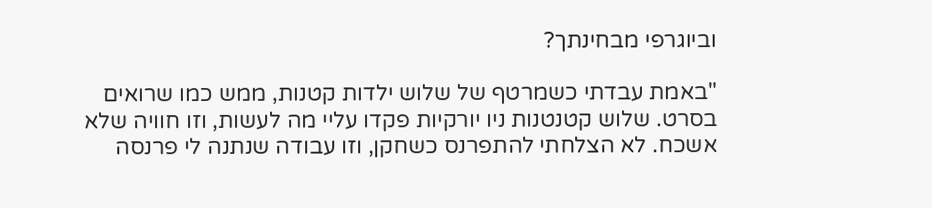וביוגרפי מבחינתך?

"באמת עבדתי כשמרטף של שלוש ילדות קטנות, ממש כמו שרואים בסרט. שלוש קטנטנות ניו יורקיות פקדו עליי מה לעשות, וזו חוויה שלא אשכח. לא הצלחתי להתפרנס כשחקן, וזו עבודה שנתנה לי פרנסה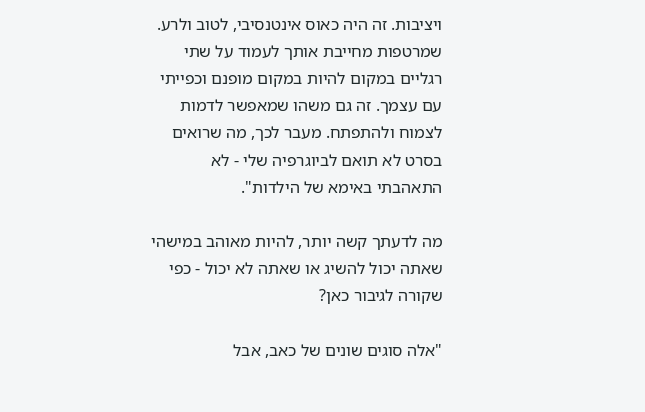ויציבות. זה היה כאוס אינטנסיבי, לטוב ולרע. שמרטפות מחייבת אותך לעמוד על שתי רגליים במקום להיות במקום מופנם וכפייתי עם עצמך. זה גם משהו שמאפשר לדמות לצמוח ולהתפתח. מעבר לכך, מה שרואים בסרט לא תואם לביוגרפיה שלי - לא התאהבתי באימא של הילדות".

מה לדעתך קשה יותר, להיות מאוהב במישהי שאתה יכול להשיג או שאתה לא יכול - כפי שקורה לגיבור כאן?

"אלה סוגים שונים של כאב, אבל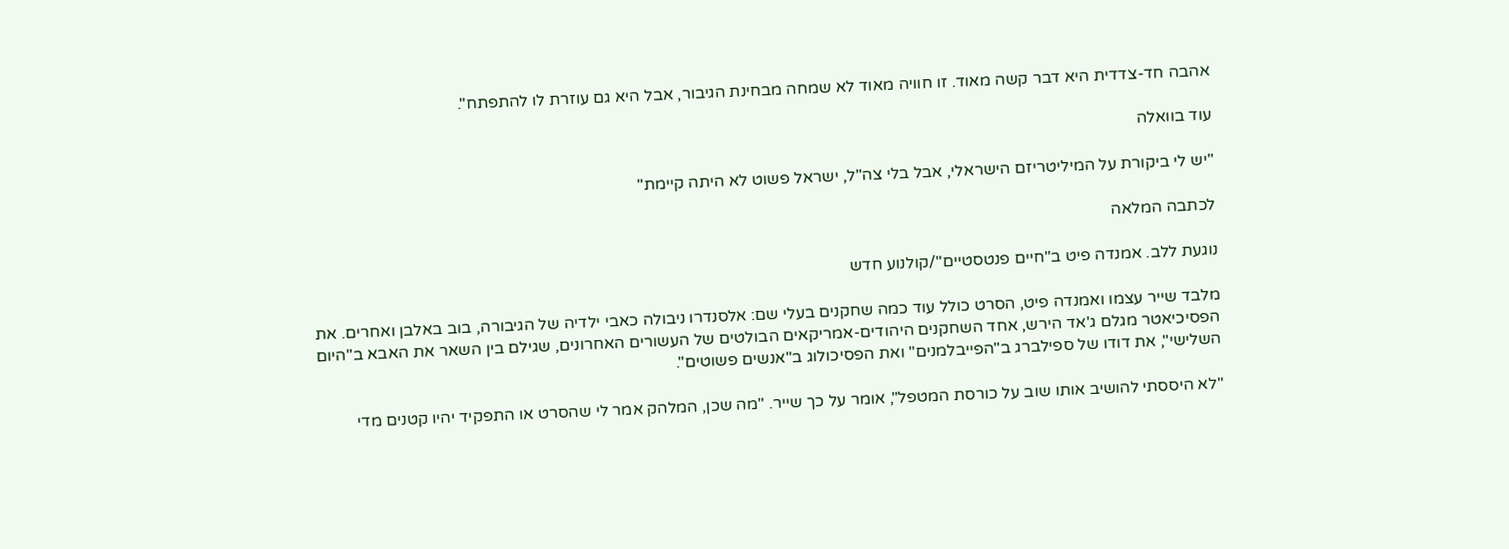אהבה חד-צדדית היא דבר קשה מאוד. זו חוויה מאוד לא שמחה מבחינת הגיבור, אבל היא גם עוזרת לו להתפתח".

עוד בוואלה

"יש לי ביקורת על המיליטריזם הישראלי, אבל בלי צה"ל, ישראל פשוט לא היתה קיימת"

לכתבה המלאה

נוגעת ללב. אמנדה פיט ב"חיים פנטסטיים"/קולנוע חדש

מלבד שייר עצמו ואמנדה פיט, הסרט כולל עוד כמה שחקנים בעלי שם: אלסנדרו ניבולה כאבי ילדיה של הגיבורה, בוב באלבן ואחרים. את הפסיכיאטר מגלם ג'אד הירש, אחד השחקנים היהודים-אמריקאים הבולטים של העשורים האחרונים, שגילם בין השאר את האבא ב"היום השלישי", את דודו של ספילברג ב"הפייבלמנים" ואת הפסיכולוג ב"אנשים פשוטים".

"לא היססתי להושיב אותו שוב על כורסת המטפל", אומר על כך שייר. "מה שכן, המלהק אמר לי שהסרט או התפקיד יהיו קטנים מדי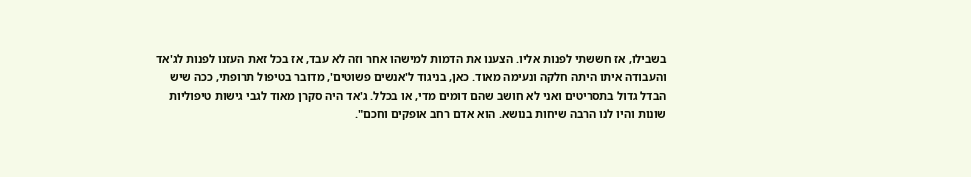בשבילו, אז חששתי לפנות אליו. הצענו את הדמות למישהו אחר וזה לא עבד, אז בכל זאת העזנו לפנות לג'אד והעבודה איתו היתה חלקה ונעימה מאוד. כאן, בניגוד ל'אנשים פשוטים', מדובר בטיפול תרופתי, ככה שיש הבדל גדול בתסריטים ואני לא חושב שהם דומים מדי, או בכלל. ג'אד היה סקרן מאוד לגבי גישות טיפוליות שונות והיו לנו הרבה שיחות בנושא. הוא אדם רחב אופקים וחכם".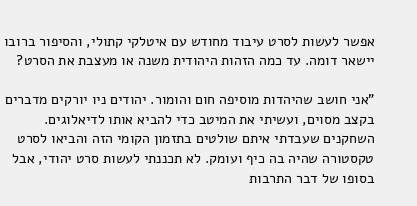אפשר לעשות לסרט עיבוד מחודש עם איטלקי קתולי, והסיפור ברובו יישאר דומה. עד כמה הזהות היהודית משנה או מעצבת את הסרט?

"אני חושב שהיהדות מוסיפה חום והומור. יהודים ניו יורקים מדברים בקצב מסוים, ועשיתי את המיטב כדי להביא אותו לדיאלוגים. השחקנים שעבדתי איתם שולטים בתזמון הקומי הזה והביאו לסרט טקסטורה שהיה בה כיף ועומק. לא תכננתי לעשות סרט יהודי, אבל בסופו של דבר התרבות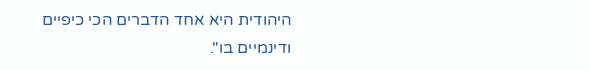היהודית היא אחד הדברים הכי כיפיים ודינמיים בו".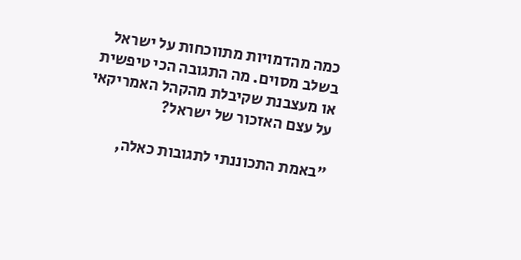כמה מהדמויות מתווכחות על ישראל בשלב מסוים. מה התגובה הכי טיפשית או מעצבנת שקיבלת מהקהל האמריקאי על עצם האזכור של ישראל?

"באמת התכוננתי לתגובות כאלה,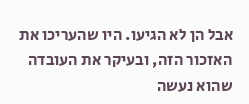אבל הן לא הגיעו. היו שהעריכו את האזכור הזה, ובעיקר את העובדה שהוא נעשה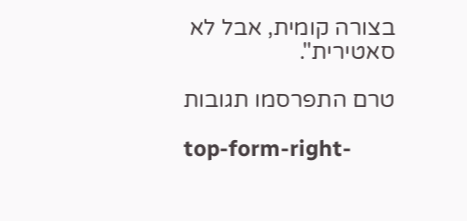בצורה קומית, אבל לא סאטירית".

טרם התפרסמו תגובות

top-form-right-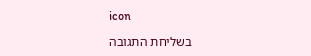icon

בשליחת התגובה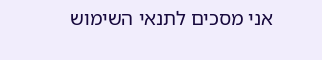אני מסכים לתנאי השימוש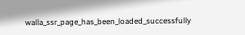walla_ssr_page_has_been_loaded_successfully